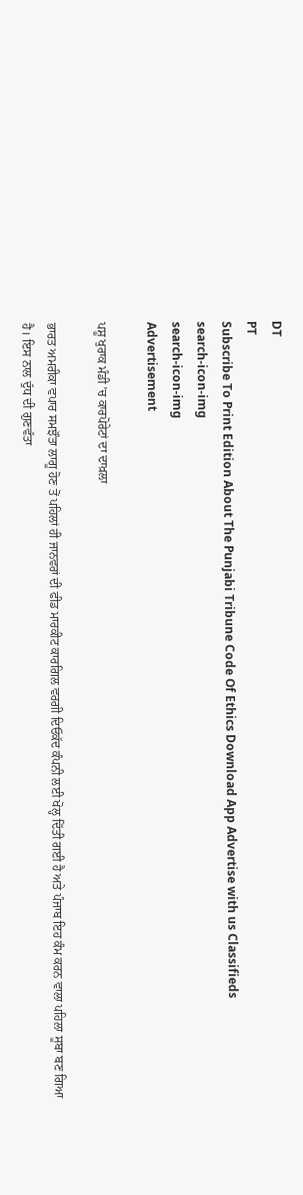DT
PT
Subscribe To Print Edition About The Punjabi Tribune Code Of Ethics Download App Advertise with us Classifieds
search-icon-img
search-icon-img
Advertisement

ਪਸ਼ੂ ਖੁਰਾਕ ਮੰਡੀ ’ਚ ਕਾਰਪੋਰੇਟਾਂ ਦਾ ਦਾਖ਼ਲਾ

ਭਾਰਤ ਅਮਰੀਕਾ ਵਪਾਰ ਸਮਝੌਤਾ ਲਾਗੂ ਹੋਣ ਤੋਂ ਪਹਿਲਾਂ ਹੀ ਜਾਨਵਰਾਂ ਦੀ ਫੀਡ ਮਾਰਕੀਟ ਕਾਰਗਿਲ ਵਰਗੀ ਦਿਓਕੱਦ ਕੰਪਨੀ ਲਈ ਖੋਲ੍ਹ ਦਿੱਤੀ ਗਈ ਹੈ ਅਤੇ ਪੰਜਾਬ ਇਹ ਕੰਮ ਕਰਨ ਵਾਲਾ ਪਹਿਲਾ ਸੂਬਾ ਬਣ ਗਿਆ ਹੈ। ਇਸ ਨਾਲ ਦੁੱਧ ਦੀ ਗੁਣਵੱਤਾ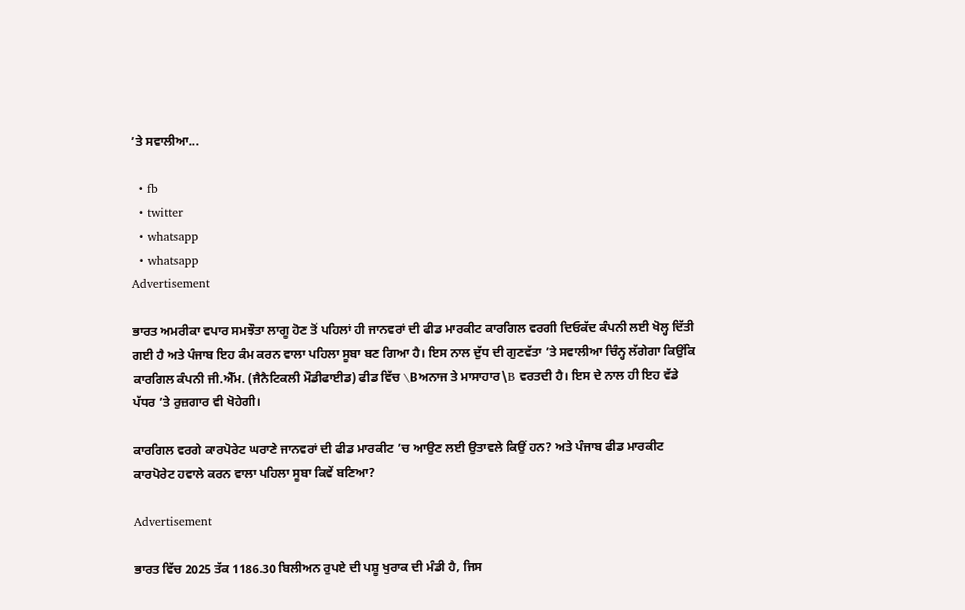’ਤੇ ਸਵਾਲੀਆ...

  • fb
  • twitter
  • whatsapp
  • whatsapp
Advertisement

ਭਾਰਤ ਅਮਰੀਕਾ ਵਪਾਰ ਸਮਝੌਤਾ ਲਾਗੂ ਹੋਣ ਤੋਂ ਪਹਿਲਾਂ ਹੀ ਜਾਨਵਰਾਂ ਦੀ ਫੀਡ ਮਾਰਕੀਟ ਕਾਰਗਿਲ ਵਰਗੀ ਦਿਓਕੱਦ ਕੰਪਨੀ ਲਈ ਖੋਲ੍ਹ ਦਿੱਤੀ ਗਈ ਹੈ ਅਤੇ ਪੰਜਾਬ ਇਹ ਕੰਮ ਕਰਨ ਵਾਲਾ ਪਹਿਲਾ ਸੂਬਾ ਬਣ ਗਿਆ ਹੈ। ਇਸ ਨਾਲ ਦੁੱਧ ਦੀ ਗੁਣਵੱਤਾ ’ਤੇ ਸਵਾਲੀਆ ਚਿੰਨ੍ਹ ਲੱਗੇਗਾ ਕਿਉਂਕਿ ਕਾਰਗਿਲ ਕੰਪਨੀ ਜੀ.ਐੱਮ. (ਜੈਨੈਟਿਕਲੀ ਮੌਡੀਫਾਈਡ) ਫੀਡ ਵਿੱਚ \Bਅਨਾਜ ਤੇ ਮਾਸਾਹਾਰ\B ਵਰਤਦੀ ਹੈ। ਇਸ ਦੇ ਨਾਲ ਹੀ ਇਹ ਵੱਡੇ ਪੱਧਰ ’ਤੇ ਰੁਜ਼ਗਾਰ ਵੀ ਖੋਹੇਗੀ।

ਕਾਰਗਿਲ ਵਰਗੇ ਕਾਰਪੋਰੇਟ ਘਰਾਣੇ ਜਾਨਵਰਾਂ ਦੀ ਫੀਡ ਮਾਰਕੀਟ ’ਚ ਆਉਣ ਲਈ ਉਤਾਵਲੇ ਕਿਉਂ ਹਨ? ਅਤੇ ਪੰਜਾਬ ਫੀਡ ਮਾਰਕੀਟ ਕਾਰਪੋਰੇਟ ਹਵਾਲੇ ਕਰਨ ਵਾਲਾ ਪਹਿਲਾ ਸੂਬਾ ਕਿਵੇਂ ਬਣਿਆ?

Advertisement

ਭਾਰਤ ਵਿੱਚ 2025 ਤੱਕ 1186.30 ਬਿਲੀਅਨ ਰੁਪਏ ਦੀ ਪਸ਼ੂ ਖੁਰਾਕ ਦੀ ਮੰਡੀ ਹੈ, ਜਿਸ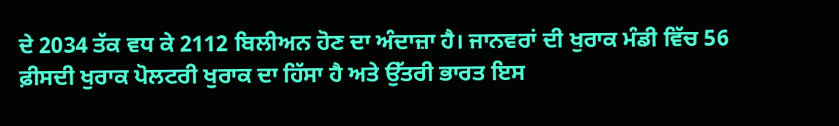ਦੇ 2034 ਤੱਕ ਵਧ ਕੇ 2112 ਬਿਲੀਅਨ ਹੋਣ ਦਾ ਅੰਦਾਜ਼ਾ ਹੈ। ਜਾਨਵਰਾਂ ਦੀ ਖੁਰਾਕ ਮੰਡੀ ਵਿੱਚ 56 ਫ਼ੀਸਦੀ ਖੁਰਾਕ ਪੋਲਟਰੀ ਖੁਰਾਕ ਦਾ ਹਿੱਸਾ ਹੈ ਅਤੇ ਉੱਤਰੀ ਭਾਰਤ ਇਸ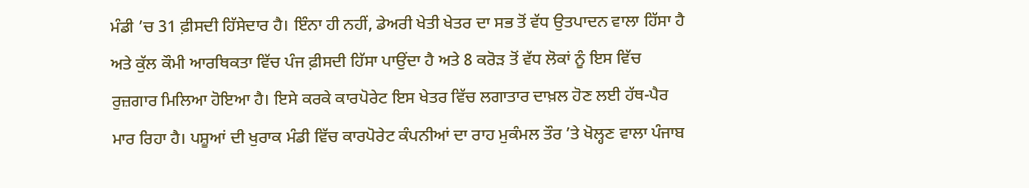ਮੰਡੀ ’ਚ 31 ਫ਼ੀਸਦੀ ਹਿੱਸੇਦਾਰ ਹੈ। ਇੰਨਾ ਹੀ ਨਹੀਂ, ਡੇਅਰੀ ਖੇਤੀ ਖੇਤਰ ਦਾ ਸਭ ਤੋਂ ਵੱਧ ਉਤਪਾਦਨ ਵਾਲਾ ਹਿੱਸਾ ਹੈ ਅਤੇ ਕੁੱਲ ਕੌਮੀ ਆਰਥਿਕਤਾ ਵਿੱਚ ਪੰਜ ਫ਼ੀਸਦੀ ਹਿੱਸਾ ਪਾਉਂਦਾ ਹੈ ਅਤੇ 8 ਕਰੋੜ ਤੋਂ ਵੱਧ ਲੋਕਾਂ ਨੂੰ ਇਸ ਵਿੱਚ ਰੁਜ਼ਗਾਰ ਮਿਲਿਆ ਹੋਇਆ ਹੈ। ਇਸੇ ਕਰਕੇ ਕਾਰਪੋਰੇਟ ਇਸ ਖੇਤਰ ਵਿੱਚ ਲਗਾਤਾਰ ਦਾਖ਼ਲ ਹੋਣ ਲਈ ਹੱਥ-ਪੈਰ ਮਾਰ ਰਿਹਾ ਹੈ। ਪਸ਼ੂਆਂ ਦੀ ਖੁਰਾਕ ਮੰਡੀ ਵਿੱਚ ਕਾਰਪੋਰੇਟ ਕੰਪਨੀਆਂ ਦਾ ਰਾਹ ਮੁਕੰਮਲ ਤੌਰ ’ਤੇ ਖੋਲ੍ਹਣ ਵਾਲਾ ਪੰਜਾਬ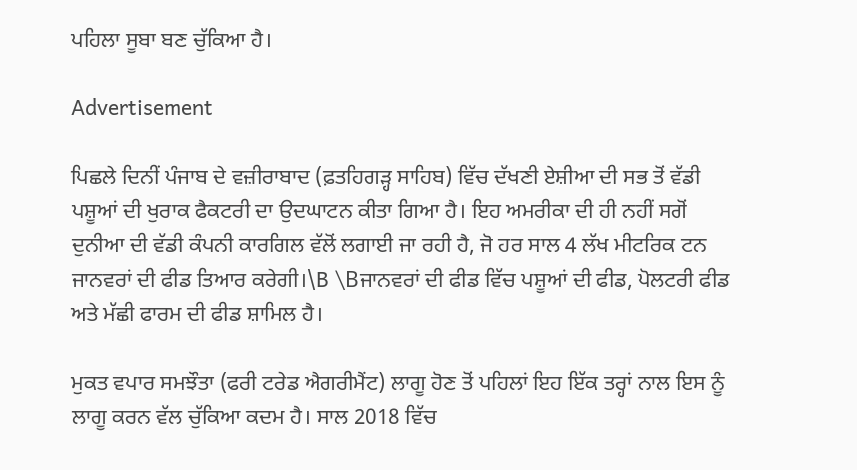ਪਹਿਲਾ ਸੂਬਾ ਬਣ ਚੁੱਕਿਆ ਹੈ।

Advertisement

ਪਿਛਲੇ ਦਿਨੀਂ ਪੰਜਾਬ ਦੇ ਵਜ਼ੀਰਾਬਾਦ (ਫ਼ਤਹਿਗੜ੍ਹ ਸਾਹਿਬ) ਵਿੱਚ ਦੱਖਣੀ ਏਸ਼ੀਆ ਦੀ ਸਭ ਤੋਂ ਵੱਡੀ ਪਸ਼ੂਆਂ ਦੀ ਖੁਰਾਕ ਫੈਕਟਰੀ ਦਾ ਉਦਘਾਟਨ ਕੀਤਾ ਗਿਆ ਹੈ। ਇਹ ਅਮਰੀਕਾ ਦੀ ਹੀ ਨਹੀਂ ਸਗੋਂ ਦੁਨੀਆ ਦੀ ਵੱਡੀ ਕੰਪਨੀ ਕਾਰਗਿਲ ਵੱਲੋਂ ਲਗਾਈ ਜਾ ਰਹੀ ਹੈ, ਜੋ ਹਰ ਸਾਲ 4 ਲੱਖ ਮੀਟਰਿਕ ਟਨ ਜਾਨਵਰਾਂ ਦੀ ਫੀਡ ਤਿਆਰ ਕਰੇਗੀ।\B \Bਜਾਨਵਰਾਂ ਦੀ ਫੀਡ ਵਿੱਚ ਪਸ਼ੂਆਂ ਦੀ ਫੀਡ, ਪੋਲਟਰੀ ਫੀਡ ਅਤੇ ਮੱਛੀ ਫਾਰਮ ਦੀ ਫੀਡ ਸ਼ਾਮਿਲ ਹੈ।

ਮੁਕਤ ਵਪਾਰ ਸਮਝੌਤਾ (ਫਰੀ ਟਰੇਡ ਐਗਰੀਮੈਂਟ) ਲਾਗੂ ਹੋਣ ਤੋਂ ਪਹਿਲਾਂ ਇਹ ਇੱਕ ਤਰ੍ਹਾਂ ਨਾਲ ਇਸ ਨੂੰ ਲਾਗੂ ਕਰਨ ਵੱਲ ਚੁੱਕਿਆ ਕਦਮ ਹੈ। ਸਾਲ 2018 ਵਿੱਚ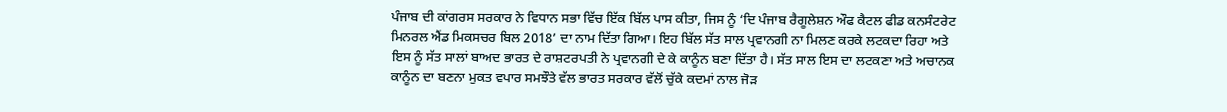ਪੰਜਾਬ ਦੀ ਕਾਂਗਰਸ ਸਰਕਾਰ ਨੇ ਵਿਧਾਨ ਸਭਾ ਵਿੱਚ ਇੱਕ ਬਿੱਲ ਪਾਸ ਕੀਤਾ, ਜਿਸ ਨੂੰ ‘ਦਿ ਪੰਜਾਬ ਰੈਗੂਲੇਸ਼ਨ ਔਫ ਕੈਟਲ ਫੀਡ ਕਨਸੰਟਰੇਟ ਮਿਨਰਲ ਐਂਡ ਮਿਕਸਚਰ ਬਿਲ 2018’ ਦਾ ਨਾਮ ਦਿੱਤਾ ਗਿਆ। ਇਹ ਬਿੱਲ ਸੱਤ ਸਾਲ ਪ੍ਰਵਾਨਗੀ ਨਾ ਮਿਲਣ ਕਰਕੇ ਲਟਕਦਾ ਰਿਹਾ ਅਤੇ ਇਸ ਨੂੰ ਸੱਤ ਸਾਲਾਂ ਬਾਅਦ ਭਾਰਤ ਦੇ ਰਾਸ਼ਟਰਪਤੀ ਨੇ ਪ੍ਰਵਾਨਗੀ ਦੇ ਕੇ ਕਾਨੂੰਨ ਬਣਾ ਦਿੱਤਾ ਹੈ। ਸੱਤ ਸਾਲ ਇਸ ਦਾ ਲਟਕਣਾ ਅਤੇ ਅਚਾਨਕ ਕਾਨੂੰਨ ਦਾ ਬਣਨਾ ਮੁਕਤ ਵਪਾਰ ਸਮਝੌਤੇ ਵੱਲ ਭਾਰਤ ਸਰਕਾਰ ਵੱਲੋਂ ਚੁੱਕੇ ਕਦਮਾਂ ਨਾਲ ਜੋੜ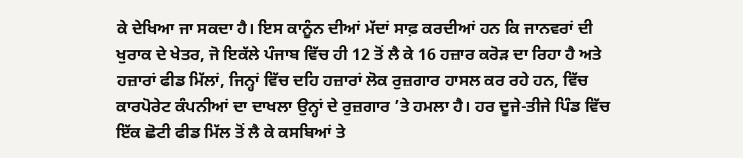ਕੇ ਦੇਖਿਆ ਜਾ ਸਕਦਾ ਹੈ। ਇਸ ਕਾਨੂੰਨ ਦੀਆਂ ਮੱਦਾਂ ਸਾਫ਼ ਕਰਦੀਆਂ ਹਨ ਕਿ ਜਾਨਵਰਾਂ ਦੀ ਖੁਰਾਕ ਦੇ ਖੇਤਰ, ਜੋ ਇਕੱਲੇ ਪੰਜਾਬ ਵਿੱਚ ਹੀ 12 ਤੋਂ ਲੈ ਕੇ 16 ਹਜ਼ਾਰ ਕਰੋੜ ਦਾ ਰਿਹਾ ਹੈ ਅਤੇ ਹਜ਼ਾਰਾਂ ਫੀਡ ਮਿੱਲਾਂ, ਜਿਨ੍ਹਾਂ ਵਿੱਚ ਦਹਿ ਹਜ਼ਾਰਾਂ ਲੋਕ ਰੁਜ਼ਗਾਰ ਹਾਸਲ ਕਰ ਰਹੇ ਹਨ, ਵਿੱਚ ਕਾਰਪੋਰੇਟ ਕੰਪਨੀਆਂ ਦਾ ਦਾਖਲਾ ਉਨ੍ਹਾਂ ਦੇ ਰੁਜ਼ਗਾਰ ’ਤੇ ਹਮਲਾ ਹੈ। ਹਰ ਦੂਜੇ-ਤੀਜੇ ਪਿੰਡ ਵਿੱਚ ਇੱਕ ਛੋਟੀ ਫੀਡ ਮਿੱਲ ਤੋਂ ਲੈ ਕੇ ਕਸਬਿਆਂ ਤੇ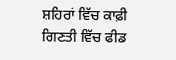ਸ਼ਹਿਰਾਂ ਵਿੱਚ ਕਾਫ਼ੀ ਗਿਣਤੀ ਵਿੱਚ ਫੀਡ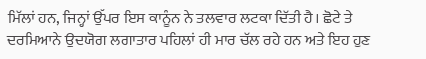ਮਿੱਲਾਂ ਹਨ, ਜਿਨ੍ਹਾਂ ਉੱਪਰ ਇਸ ਕਾਨੂੰਨ ਨੇ ਤਲਵਾਰ ਲਟਕਾ ਦਿੱਤੀ ਹੈ। ਛੋਟੇ ਤੇ ਦਰਮਿਆਨੇ ਉਦਯੋਗ ਲਗਾਤਾਰ ਪਹਿਲਾਂ ਹੀ ਮਾਰ ਚੱਲ ਰਹੇ ਹਨ ਅਤੇ ਇਹ ਹੁਣ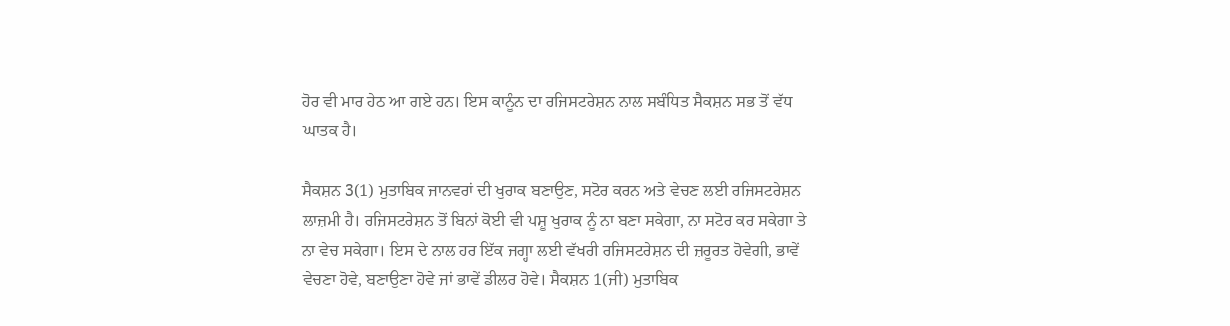ਹੋਰ ਵੀ ਮਾਰ ਹੇਠ ਆ ਗਏ ਹਨ। ਇਸ ਕਾਨੂੰਨ ਦਾ ਰਜਿਸਟਰੇਸ਼ਨ ਨਾਲ ਸਬੰਧਿਤ ਸੈਕਸ਼ਨ ਸਭ ਤੋਂ ਵੱਧ ਘਾਤਕ ਹੈ।

ਸੈਕਸ਼ਨ 3(1) ਮੁਤਾਬਿਕ ਜਾਨਵਰਾਂ ਦੀ ਖੁਰਾਕ ਬਣਾਉਣ, ਸਟੋਰ ਕਰਨ ਅਤੇ ਵੇਚਣ ਲਈ ਰਜਿਸਟਰੇਸ਼ਨ ਲਾਜ਼ਮੀ ਹੈ। ਰਜਿਸਟਰੇਸ਼ਨ ਤੋਂ ਬਿਨਾਂ ਕੋਈ ਵੀ ਪਸ਼ੂ ਖੁਰਾਕ ਨੂੰ ਨਾ ਬਣਾ ਸਕੇਗਾ, ਨਾ ਸਟੋਰ ਕਰ ਸਕੇਗਾ ਤੇ ਨਾ ਵੇਚ ਸਕੇਗਾ। ਇਸ ਦੇ ਨਾਲ ਹਰ ਇੱਕ ਜਗ੍ਹਾ ਲਈ ਵੱਖਰੀ ਰਜਿਸਟਰੇਸ਼ਨ ਦੀ ਜ਼ਰੂਰਤ ਹੋਵੇਗੀ, ਭਾਵੇਂ ਵੇਚਣਾ ਹੋਵੇ, ਬਣਾਉਣਾ ਹੋਵੇ ਜਾਂ ਭਾਵੇਂ ਡੀਲਰ ਹੋਵੇ। ਸੈਕਸ਼ਨ 1(ਜੀ) ਮੁਤਾਬਿਕ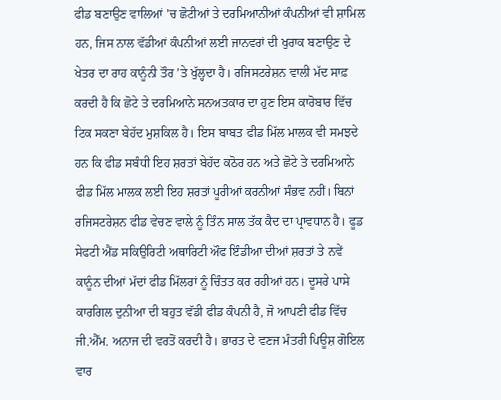ਫੀਡ ਬਣਾਉਣ ਵਾਲਿਆਂ ’ਚ ਛੋਟੀਆਂ ਤੇ ਦਰਮਿਆਨੀਆਂ ਕੰਪਨੀਆਂ ਵੀ ਸ਼ਾਮਿਲ ਹਨ, ਜਿਸ ਨਾਲ ਵੱਡੀਆਂ ਕੰਪਨੀਆਂ ਲਈ ਜਾਨਵਰਾਂ ਦੀ ਖੁਰਾਕ ਬਣਾਉਣ ਦੇ ਖੇਤਰ ਦਾ ਰਾਹ ਕਾਨੂੰਨੀ ਤੌਰ ’ਤੇ ਖੁੱਲ੍ਹਦਾ ਹੈ। ਰਜਿਸਟਰੇਸ਼ਨ ਵਾਲੀ ਮੱਦ ਸਾਫ਼ ਕਰਦੀ ਹੈ ਕਿ ਛੋਟੇ ਤੇ ਦਰਮਿਆਨੇ ਸਨਅਤਕਾਰ ਦਾ ਹੁਣ ਇਸ ਕਾਰੋਬਾਰ ਵਿੱਚ ਟਿਕ ਸਕਣਾ ਬੇਹੱਦ ਮੁਸ਼ਕਿਲ ਹੈ। ਇਸ ਬਾਬਤ ਫੀਡ ਮਿੱਲ ਮਾਲਕ ਵੀ ਸਮਝਦੇ ਹਨ ਕਿ ਫੀਡ ਸਬੰਧੀ ਇਹ ਸ਼ਰਤਾਂ ਬੇਹੱਦ ਕਠੋਰ ਹਨ ਅਤੇ ਛੋਟੇ ਤੇ ਦਰਮਿਆਨੇ ਫੀਡ ਮਿੱਲ ਮਾਲਕ ਲਈ ਇਹ ਸ਼ਰਤਾਂ ਪੂਰੀਆਂ ਕਰਨੀਆਂ ਸੰਭਵ ਨਹੀਂ। ਬਿਨਾਂ ਰਜਿਸਟਰੇਸ਼ਨ ਫੀਡ ਵੇਚਣ ਵਾਲੇ ਨੂੰ ਤਿੰਨ ਸਾਲ ਤੱਕ ਕੈਦ ਦਾ ਪ੍ਰਾਵਧਾਨ ਹੈ। ਫੂਡ ਸੇਫਟੀ ਐਂਡ ਸਕਿਉਰਿਟੀ ਅਥਾਰਿਟੀ ਔਫ ਇੰਡੀਆ ਦੀਆਂ ਸ਼ਰਤਾਂ ਤੇ ਨਵੇਂ ਕਾਨੂੰਨ ਦੀਆਂ ਮੱਦਾਂ ਫੀਡ ਮਿੱਲਰਾਂ ਨੂੰ ਚਿੰਤਤ ਕਰ ਰਹੀਆਂ ਹਨ। ਦੂਸਰੇ ਪਾਸੇ ਕਾਰਗਿਲ ਦੁਨੀਆ ਦੀ ਬਹੁਤ ਵੱਡੀ ਫੀਡ ਕੰਪਨੀ ਹੈ, ਜੋ ਆਪਣੀ ਫੀਡ ਵਿੱਚ ਜੀ.ਐੱਮ. ਅਨਾਜ ਦੀ ਵਰਤੋਂ ਕਰਦੀ ਹੈ। ਭਾਰਤ ਦੇ ਵਣਜ ਮੰਤਰੀ ਪਿਊਸ਼ ਗੋਇਲ ਵਾਰ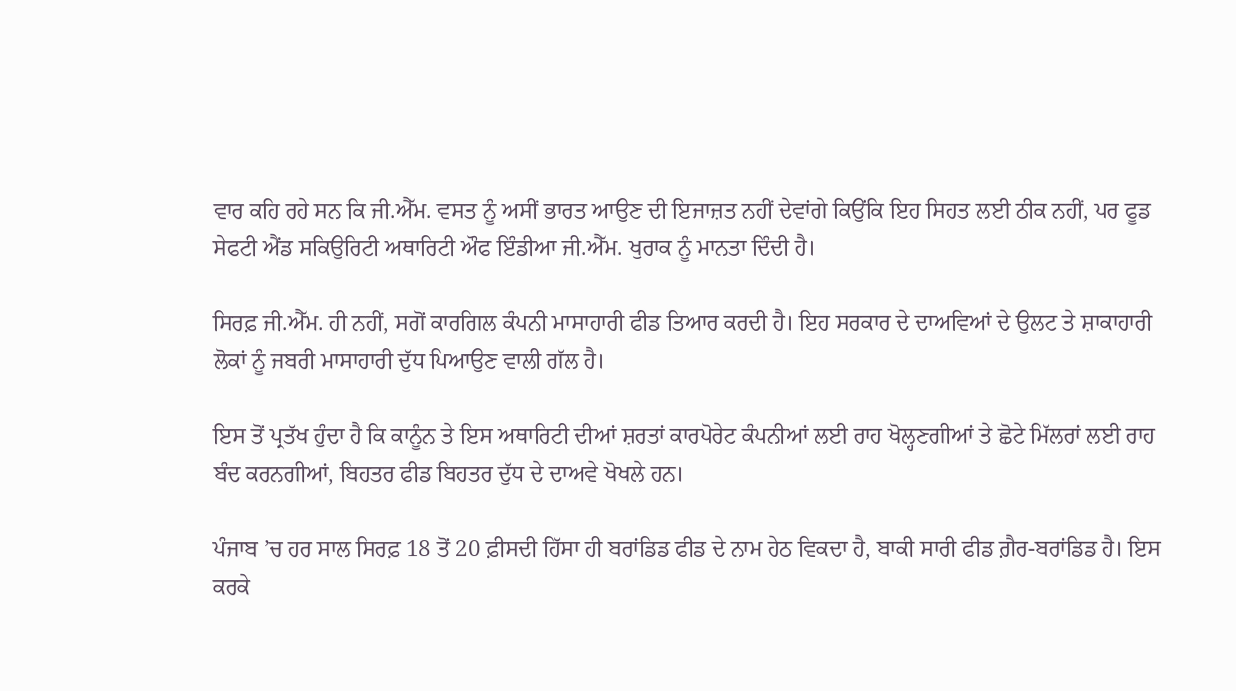ਵਾਰ ਕਹਿ ਰਹੇ ਸਨ ਕਿ ਜੀ.ਐੱਮ. ਵਸਤ ਨੂੰ ਅਸੀਂ ਭਾਰਤ ਆਉਣ ਦੀ ਇਜਾਜ਼ਤ ਨਹੀਂ ਦੇਵਾਂਗੇ ਕਿਉਂਕਿ ਇਹ ਸਿਹਤ ਲਈ ਠੀਕ ਨਹੀਂ, ਪਰ ਫੂਡ ਸੇਫਟੀ ਐਂਡ ਸਕਿਉਰਿਟੀ ਅਥਾਰਿਟੀ ਔਫ ਇੰਡੀਆ ਜੀ.ਐੱਮ. ਖੁਰਾਕ ਨੂੰ ਮਾਨਤਾ ਦਿੰਦੀ ਹੈ।

ਸਿਰਫ਼ ਜੀ.ਐੱਮ. ਹੀ ਨਹੀਂ, ਸਗੋਂ ਕਾਰਗਿਲ ਕੰਪਨੀ ਮਾਸਾਹਾਰੀ ਫੀਡ ਤਿਆਰ ਕਰਦੀ ਹੈ। ਇਹ ਸਰਕਾਰ ਦੇ ਦਾਅਵਿਆਂ ਦੇ ਉਲਟ ਤੇ ਸ਼ਾਕਾਹਾਰੀ ਲੋਕਾਂ ਨੂੰ ਜਬਰੀ ਮਾਸਾਹਾਰੀ ਦੁੱਧ ਪਿਆਉਣ ਵਾਲੀ ਗੱਲ ਹੈ।

ਇਸ ਤੋਂ ਪ੍ਰਤੱਖ ਹੁੰਦਾ ਹੈ ਕਿ ਕਾਨੂੰਨ ਤੇ ਇਸ ਅਥਾਰਿਟੀ ਦੀਆਂ ਸ਼ਰਤਾਂ ਕਾਰਪੋਰੇਟ ਕੰਪਨੀਆਂ ਲਈ ਰਾਹ ਖੋਲ੍ਹਣਗੀਆਂ ਤੇ ਛੋਟੇ ਮਿੱਲਰਾਂ ਲਈ ਰਾਹ ਬੰਦ ਕਰਨਗੀਆਂ, ਬਿਹਤਰ ਫੀਡ ਬਿਹਤਰ ਦੁੱਧ ਦੇ ਦਾਅਵੇ ਖੋਖਲੇ ਹਨ।

ਪੰਜਾਬ ’ਚ ਹਰ ਸਾਲ ਸਿਰਫ਼ 18 ਤੋਂ 20 ਫ਼ੀਸਦੀ ਹਿੱਸਾ ਹੀ ਬਰਾਂਡਿਡ ਫੀਡ ਦੇ ਨਾਮ ਹੇਠ ਵਿਕਦਾ ਹੈ, ਬਾਕੀ ਸਾਰੀ ਫੀਡ ਗ਼ੈਰ-ਬਰਾਂਡਿਡ ਹੈ। ਇਸ ਕਰਕੇ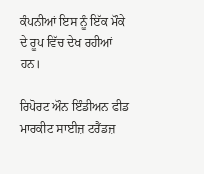ਕੰਪਨੀਆਂ ਇਸ ਨੂੰ ਇੱਕ ਮੌਕੇ ਦੇ ਰੂਪ ਵਿੱਚ ਦੇਖ ਰਹੀਆਂ ਹਨ।

ਰਿਪੋਰਟ ਔਨ ਇੰਡੀਅਨ ਫੀਡ ਮਾਰਕੀਟ ਸਾਈਜ਼ ਟਰੈਂਡਜ਼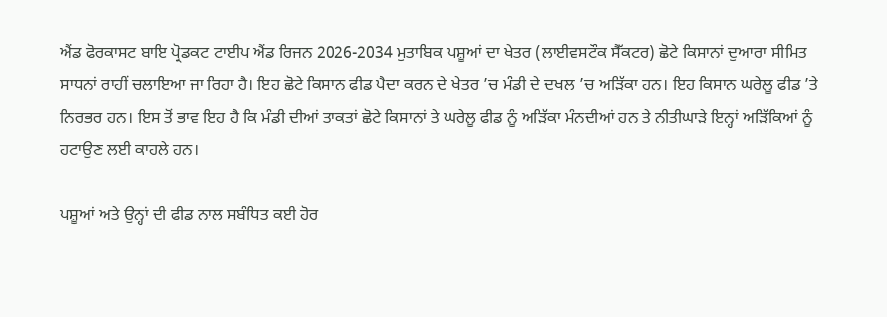ਐਂਡ ਫੋਰਕਾਸਟ ਬਾਇ ਪ੍ਰੋਡਕਟ ਟਾਈਪ ਐਂਡ ਰਿਜਨ 2026-2034 ਮੁਤਾਬਿਕ ਪਸ਼ੂਆਂ ਦਾ ਖੇਤਰ (ਲਾਈਵਸਟੌਕ ਸੈੱਕਟਰ) ਛੋਟੇ ਕਿਸਾਨਾਂ ਦੁਆਰਾ ਸੀਮਿਤ ਸਾਧਨਾਂ ਰਾਹੀਂ ਚਲਾਇਆ ਜਾ ਰਿਹਾ ਹੈ। ਇਹ ਛੋਟੇ ਕਿਸਾਨ ਫੀਡ ਪੈਦਾ ਕਰਨ ਦੇ ਖੇਤਰ ’ਚ ਮੰਡੀ ਦੇ ਦਖਲ ’ਚ ਅੜਿੱਕਾ ਹਨ। ਇਹ ਕਿਸਾਨ ਘਰੇਲੂ ਫੀਡ ’ਤੇ ਨਿਰਭਰ ਹਨ। ਇਸ ਤੋਂ ਭਾਵ ਇਹ ਹੈ ਕਿ ਮੰਡੀ ਦੀਆਂ ਤਾਕਤਾਂ ਛੋਟੇ ਕਿਸਾਨਾਂ ਤੇ ਘਰੇਲੂ ਫੀਡ ਨੂੰ ਅੜਿੱਕਾ ਮੰਨਦੀਆਂ ਹਨ ਤੇ ਨੀਤੀਘਾੜੇ ਇਨ੍ਹਾਂ ਅੜਿੱਕਿਆਂ ਨੂੰ ਹਟਾਉਣ ਲਈ ਕਾਹਲੇ ਹਨ।

ਪਸ਼ੂਆਂ ਅਤੇ ਉਨ੍ਹਾਂ ਦੀ ਫੀਡ ਨਾਲ ਸਬੰਧਿਤ ਕਈ ਹੋਰ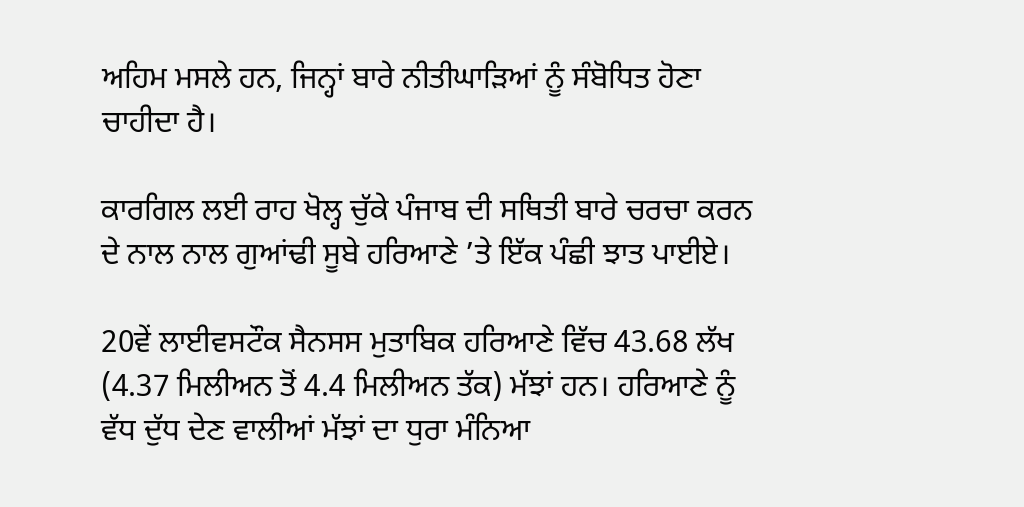ਅਹਿਮ ਮਸਲੇ ਹਨ, ਜਿਨ੍ਹਾਂ ਬਾਰੇ ਨੀਤੀਘਾੜਿਆਂ ਨੂੰ ਸੰਬੋਧਿਤ ਹੋਣਾ ਚਾਹੀਦਾ ਹੈ।

ਕਾਰਗਿਲ ਲਈ ਰਾਹ ਖੋਲ੍ਹ ਚੁੱਕੇ ਪੰਜਾਬ ਦੀ ਸਥਿਤੀ ਬਾਰੇ ਚਰਚਾ ਕਰਨ ਦੇ ਨਾਲ ਨਾਲ ਗੁਆਂਢੀ ਸੂਬੇ ਹਰਿਆਣੇ ’ਤੇ ਇੱਕ ਪੰਛੀ ਝਾਤ ਪਾਈਏ।

20ਵੇਂ ਲਾਈਵਸਟੌਕ ਸੈਨਸਸ ਮੁਤਾਬਿਕ ਹਰਿਆਣੇ ਵਿੱਚ 43.68 ਲੱਖ (4.37 ਮਿਲੀਅਨ ਤੋਂ 4.4 ਮਿਲੀਅਨ ਤੱਕ) ਮੱਝਾਂ ਹਨ। ਹਰਿਆਣੇ ਨੂੰ ਵੱਧ ਦੁੱਧ ਦੇਣ ਵਾਲੀਆਂ ਮੱਝਾਂ ਦਾ ਧੁਰਾ ਮੰਨਿਆ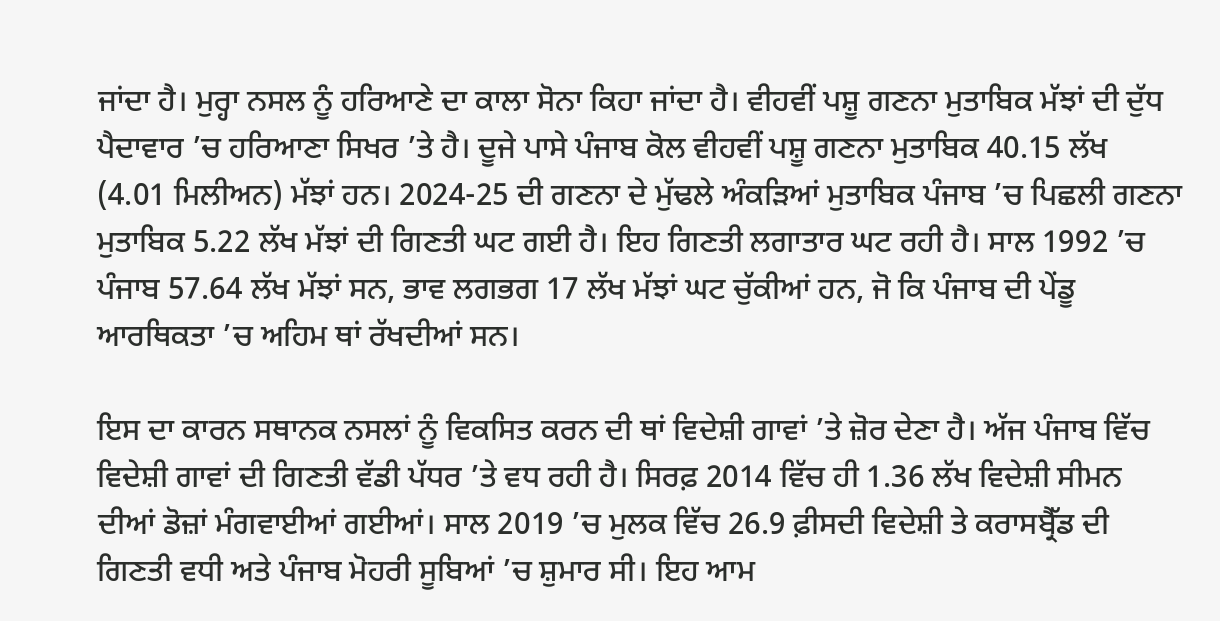ਜਾਂਦਾ ਹੈ। ਮੁਰ੍ਹਾ ਨਸਲ ਨੂੰ ਹਰਿਆਣੇ ਦਾ ਕਾਲਾ ਸੋਨਾ ਕਿਹਾ ਜਾਂਦਾ ਹੈ। ਵੀਹਵੀਂ ਪਸ਼ੂ ਗਣਨਾ ਮੁਤਾਬਿਕ ਮੱਝਾਂ ਦੀ ਦੁੱਧ ਪੈਦਾਵਾਰ ’ਚ ਹਰਿਆਣਾ ਸਿਖਰ ’ਤੇ ਹੈ। ਦੂਜੇ ਪਾਸੇ ਪੰਜਾਬ ਕੋਲ ਵੀਹਵੀਂ ਪਸ਼ੂ ਗਣਨਾ ਮੁਤਾਬਿਕ 40.15 ਲੱਖ (4.01 ਮਿਲੀਅਨ) ਮੱਝਾਂ ਹਨ। 2024-25 ਦੀ ਗਣਨਾ ਦੇ ਮੁੱਢਲੇ ਅੰਕੜਿਆਂ ਮੁਤਾਬਿਕ ਪੰਜਾਬ ’ਚ ਪਿਛਲੀ ਗਣਨਾ ਮੁਤਾਬਿਕ 5.22 ਲੱਖ ਮੱਝਾਂ ਦੀ ਗਿਣਤੀ ਘਟ ਗਈ ਹੈ। ਇਹ ਗਿਣਤੀ ਲਗਾਤਾਰ ਘਟ ਰਹੀ ਹੈ। ਸਾਲ 1992 ’ਚ ਪੰਜਾਬ 57.64 ਲੱਖ ਮੱਝਾਂ ਸਨ, ਭਾਵ ਲਗਭਗ 17 ਲੱਖ ਮੱਝਾਂ ਘਟ ਚੁੱਕੀਆਂ ਹਨ, ਜੋ ਕਿ ਪੰਜਾਬ ਦੀ ਪੇਂਡੂ ਆਰਥਿਕਤਾ ’ਚ ਅਹਿਮ ਥਾਂ ਰੱਖਦੀਆਂ ਸਨ।

ਇਸ ਦਾ ਕਾਰਨ ਸਥਾਨਕ ਨਸਲਾਂ ਨੂੰ ਵਿਕਸਿਤ ਕਰਨ ਦੀ ਥਾਂ ਵਿਦੇਸ਼ੀ ਗਾਵਾਂ ’ਤੇ ਜ਼ੋਰ ਦੇਣਾ ਹੈ। ਅੱਜ ਪੰਜਾਬ ਵਿੱਚ ਵਿਦੇਸ਼ੀ ਗਾਵਾਂ ਦੀ ਗਿਣਤੀ ਵੱਡੀ ਪੱਧਰ ’ਤੇ ਵਧ ਰਹੀ ਹੈ। ਸਿਰਫ਼ 2014 ਵਿੱਚ ਹੀ 1.36 ਲੱਖ ਵਿਦੇਸ਼ੀ ਸੀਮਨ ਦੀਆਂ ਡੋਜ਼ਾਂ ਮੰਗਵਾਈਆਂ ਗਈਆਂ। ਸਾਲ 2019 ’ਚ ਮੁਲਕ ਵਿੱਚ 26.9 ਫ਼ੀਸਦੀ ਵਿਦੇਸ਼ੀ ਤੇ ਕਰਾਸਬ੍ਰੈੱਡ ਦੀ ਗਿਣਤੀ ਵਧੀ ਅਤੇ ਪੰਜਾਬ ਮੋਹਰੀ ਸੂਬਿਆਂ ’ਚ ਸ਼ੁਮਾਰ ਸੀ। ਇਹ ਆਮ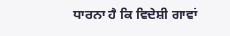ਧਾਰਨਾ ਹੈ ਕਿ ਵਿਦੇਸ਼ੀ ਗਾਵਾਂ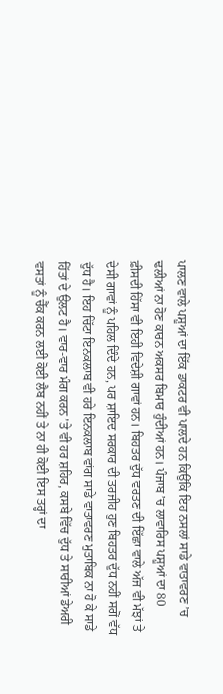ਪਾਲਣ ਵਾਲੇ ਪਸ਼ੂਆਂ ਦਾ ਇੱਕ ਡਾਕਟਰ ਵੀ ਪਾਲਦੇ ਹਨ ਕਿਉਂਕਿ ਇਹ ਨਸਲਾਂ ਸਾਡੇ ਵਾਤਾਵਰਣ ’ਚ ਢਲੀਆਂ ਨਾ ਹੋਣ ਕਾਰਨ ਅਕਸਰ ਬਿਮਾਰ ਹੁੰਦੀਆਂ ਹਨ। ਪੰਜਾਬ ’ਚ ਲਾਵਾਰਿਸ ਪਸ਼ੂਆਂ ਦਾ 80 ਫ਼ੀਸਦੀ ਹਿੱਸਾ ਵੀ ਇਹੀ ਵਿਦੇਸ਼ੀ ਗਾਵਾਂ ਹਨ। ਬਿਹਤਰ ਦੁੱਧ ਵਰਤਣ ਦੀ ਇੱਛਾ ਵਾਲੇ ਅੱਜ ਵੀ ਮੱਝਾਂ ਤੇ ਦੇਸੀ ਗਾਵਾਂ ਨੂੰ ਪਹਿਲ ਦਿੰਦੇ ਹਨ, ਪਰ ਸ਼ਾਇਦ ਸਰਕਾਰ ਦੀ ਤਰਜੀਹ ਹੁਣ ਬਿਹਤਰ ਦੁੱਧ ਨਹੀਂ ਸਗੋਂ ਵੱਧ ਦੁੱਧ ਹੈ। ਇਹ ਚਿੱਟਾ ਇਨਕਲਾਬ ਵੀ ਹਰੇ ਇਨਕਲਾਬ ਵਾਂਗ ਸਾਡੇ ਵਾਤਾਵਰਣ ਮੁਤਾਬਿਕ ਨਾ ਹੋ ਕੇ ਸਾਡੇ ਹਿੱਤਾਂ ਦੇ ਉਲਟ ਹੈ। ਵਾਰ-ਵਾਰ ਮੰਗ ਕਰਨ ’ਤੇ ਵੀ ਹਰ ਸ਼ਹਿਰ, ਕਸਬੇ ਵਿੱਚ ਦੁੱਧ ਤੇ ਸਾਰੀਆਂ ਡੇਅਰੀ ਵਸਤਾਂ ਨੂੰ ਚੈੱਕ ਕਰਨ ਲਈ ਕੋਈ ਲੈਬ ਨਹੀਂ ਤੇ ਨਾ ਹੀ ਕੋਈ ਇਸ ਤਰ੍ਹਾਂ ਦਾ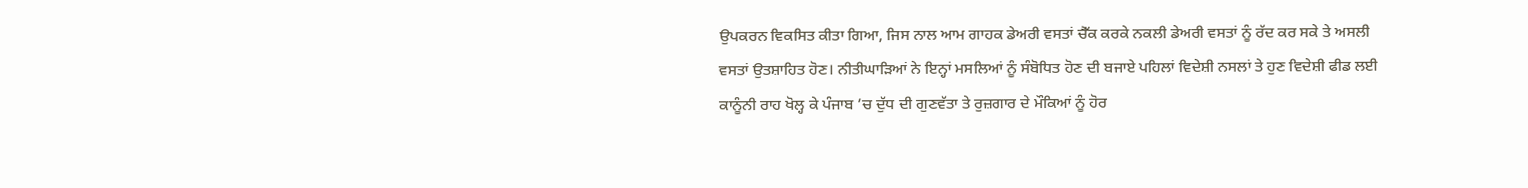ਉਪਕਰਨ ਵਿਕਸਿਤ ਕੀਤਾ ਗਿਆ, ਜਿਸ ਨਾਲ ਆਮ ਗਾਹਕ ਡੇਅਰੀ ਵਸਤਾਂ ਚੈੱਕ ਕਰਕੇ ਨਕਲੀ ਡੇਅਰੀ ਵਸਤਾਂ ਨੂੰ ਰੱਦ ਕਰ ਸਕੇ ਤੇ ਅਸਲੀ ਵਸਤਾਂ ਉਤਸ਼ਾਹਿਤ ਹੋਣ। ਨੀਤੀਘਾੜਿਆਂ ਨੇ ਇਨ੍ਹਾਂ ਮਸਲਿਆਂ ਨੂੰ ਸੰਬੋਧਿਤ ਹੋਣ ਦੀ ਬਜਾਏ ਪਹਿਲਾਂ ਵਿਦੇਸ਼ੀ ਨਸਲਾਂ ਤੇ ਹੁਣ ਵਿਦੇਸ਼ੀ ਫੀਡ ਲਈ ਕਾਨੂੰਨੀ ਰਾਹ ਖੋਲ੍ਹ ਕੇ ਪੰਜਾਬ ’ਚ ਦੁੱਧ ਦੀ ਗੁਣਵੱਤਾ ਤੇ ਰੁਜ਼ਗਾਰ ਦੇ ਮੌਕਿਆਂ ਨੂੰ ਹੋਰ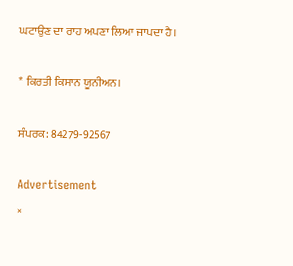ਘਟਾਉਣ ਦਾ ਰਾਹ ਅਪਣਾ ਲਿਆ ਜਾਪਦਾ ਹੈ।

* ਕਿਰਤੀ ਕਿਸਾਨ ਯੂਨੀਅਨ।

ਸੰਪਰਕ: 84279-92567

Advertisement
×